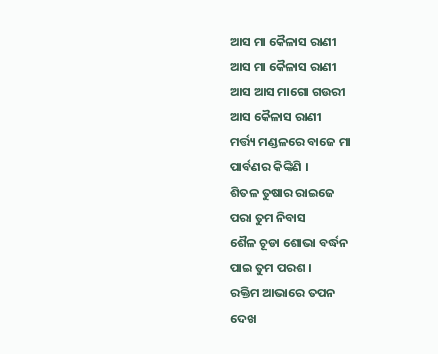ଆସ ମା କୈଳାସ ରାଣୀ
ଆସ ମା କୈଳାସ ରାଣୀ
ଆସ ଆସ ମାଗୋ ଗଉରୀ
ଆସ କୈଳାସ ରାଣୀ
ମର୍ତ୍ତ୍ୟ ମଣ୍ଡଳରେ ବାଜେ ମା
ପାର୍ବଣର କିଙ୍କିଣି ।
ଶିତଳ ତୁଷାର ରାଇଜେ
ପରା ତୁମ ନିବାସ
ଶୈଳ ଚୂଡା ଶୋଭା ବର୍ଦ୍ଧନ
ପାଇ ତୁମ ପରଶ ।
ରକ୍ତିମ ଆଭାରେ ତପନ
ଦେଖ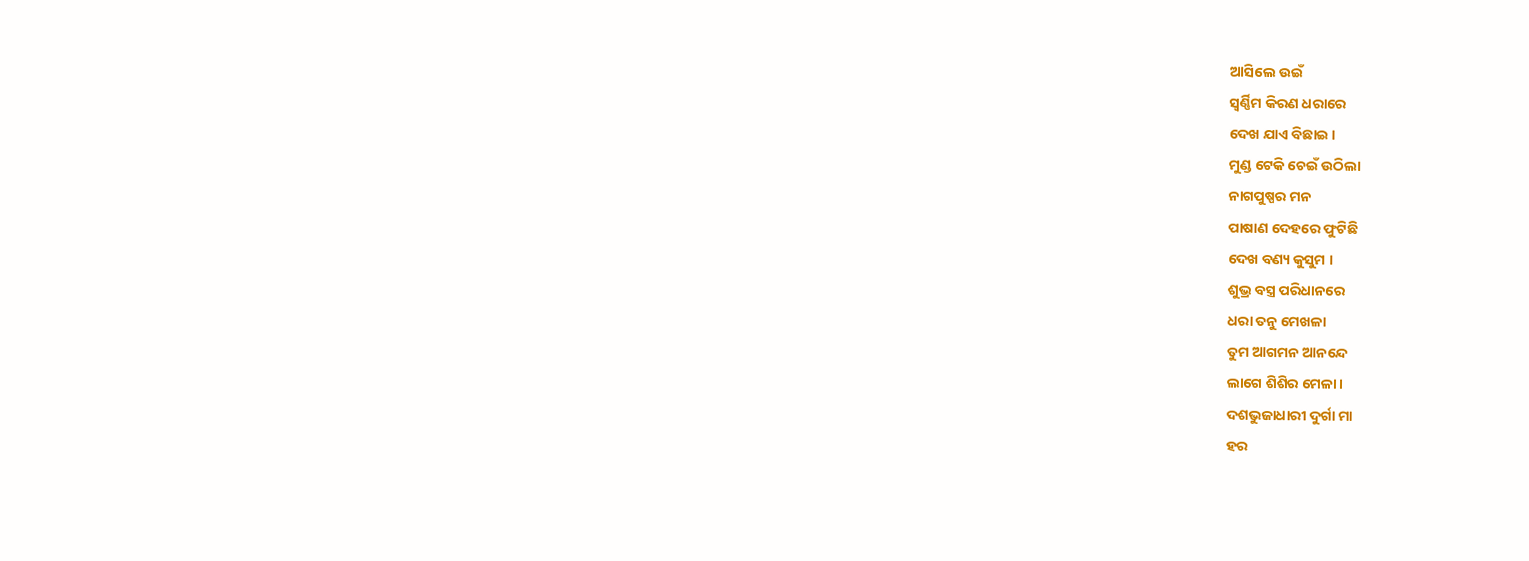ଆସିଲେ ଉଇଁ
ସ୍ବର୍ଣ୍ଣିମ କିରଣ ଧରାରେ
ଦେଖ ଯାଏ ବିଛାଇ ।
ମୁଣ୍ଡ ଟେକି ଚେଇଁ ଉଠିଲା
ନାଗପୁଷ୍ପର ମନ
ପାଷାଣ ଦେହରେ ଫୁଟିଛି
ଦେଖ ବଣ୍ୟ କୁସୁମ ।
ଶୁଭ୍ର ବସ୍ତ୍ର ପରିଧାନରେ
ଧରା ତନୁ ମେଖଳା
ତୁମ ଆଗମନ ଆନନ୍ଦେ
ଲାଗେ ଶିଶିର ମେଳା ।
ଦଶଭୁଜାଧାରୀ ଦୁର୍ଗା ମା
ହର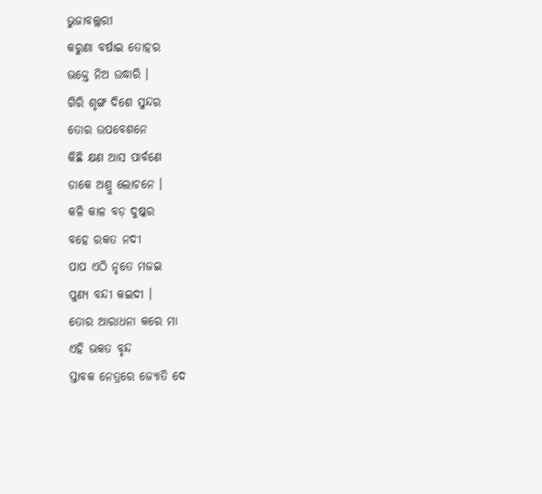ଭୁଜାବଲ୍ଲରୀ
କରୁଣା ବର୍ଷାଇ ତୋହର
ଭକ୍ତେ ନିଅ ଉଦ୍ଧାରି ।
ଗିରି ଶୃଙ୍ଗ ଦିଶେ ସୁନ୍ଦର
ତୋର ଉପବେଶନେ
କିଛି କ୍ଷଣ ଆସ ପାର୍ବଣେ
ଡାକେ ଅଶ୍ରୁ ଲୋଚନେ ।
କଳି କାଳ ବଡ଼ ଦୁଷ୍କର
ବହେ ରକତ ନଦୀ
ପାପ ଏଠି ନୃତେ ମଜଇ
ପୁଣ୍ୟ ବନ୍ଦୀ କଇଦୀ ।
ତୋର ଆରାଧନା କରେ ମା
ଏହି ଭକତ ବୃନ୍ଦ
ସ୍ତାବକ ନେତ୍ରରେ ଜ୍ୟୋତି ଦେ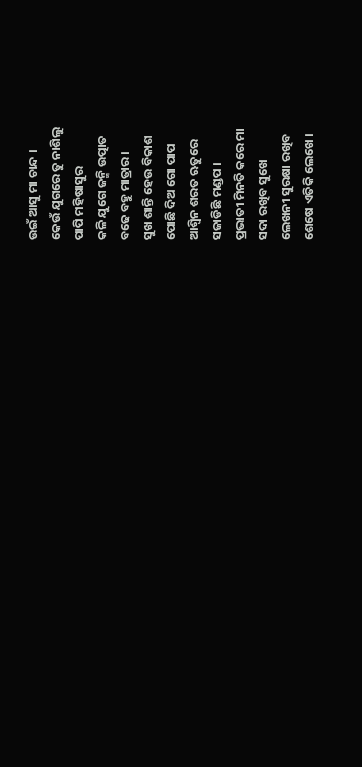ଉଇଁ ଆସୁ ମା ଚାନ୍ଦ ।
କେଉଁ ଯୁଗରେ ତୁ ନାଶିଲୁ
ପାପି ମହିଷାସୁର
କଳି ଯୁଗେ ଜନ୍ମି ଉତ୍ପାତ
ବଢେ ବହୁ ମାତ୍ରାର ।
ସୁଖ ଶାନ୍ତି ହେଉ ବିକାଶ
ପୋଛି ଦିଅ ଗୋ ପାପ
ଆଶ୍ଵିନ ଶରତ ଋତୁରେ
ସଜାଡିଛି ମଣ୍ଡପ ।
ପ୍ରଭାତୀ ମିନତି କରେ ମା
ସଦା ରଖିବ ସୁଖେ
ଲେଖନୀ ସୁରକ୍ଷା ରଖିବ
ଶେଷେ ଏତିକି ଲେଖେ ।